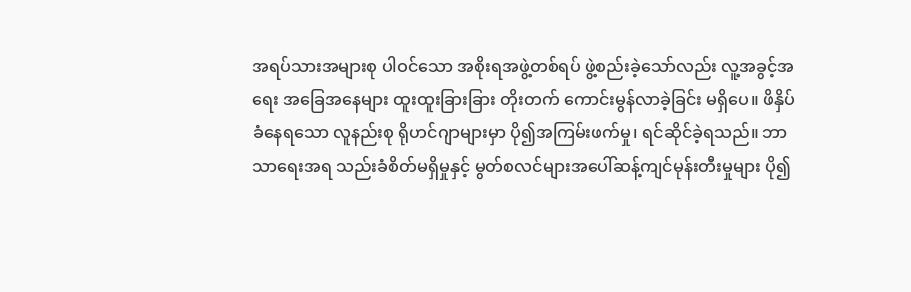အရပ်သားအများစု ပါဝင်သော အစိုးရအဖွဲ့တစ်ရပ် ဖွဲ့စည်းခဲ့သော်လည်း လူ့အခွင့်အရေး အခြေအနေများ ထူးထူးခြားခြား တိုးတက် ကောင်းမွန်လာခဲ့ခြင်း မရှိပေ။ ဖိနှိပ်ခံနေရသော လူနည်းစု ရိုဟင်ဂျာများမှာ ပို၍အကြမ်းဖက်မှု၊ ရင်ဆိုင်ခဲ့ရသည်။ ဘာသာရေးအရ သည်းခံစိတ်မရှိမှုနှင့် မွတ်စလင်များအပေါ်ဆန့်ကျင်မုန်းတီးမှုများ ပို၍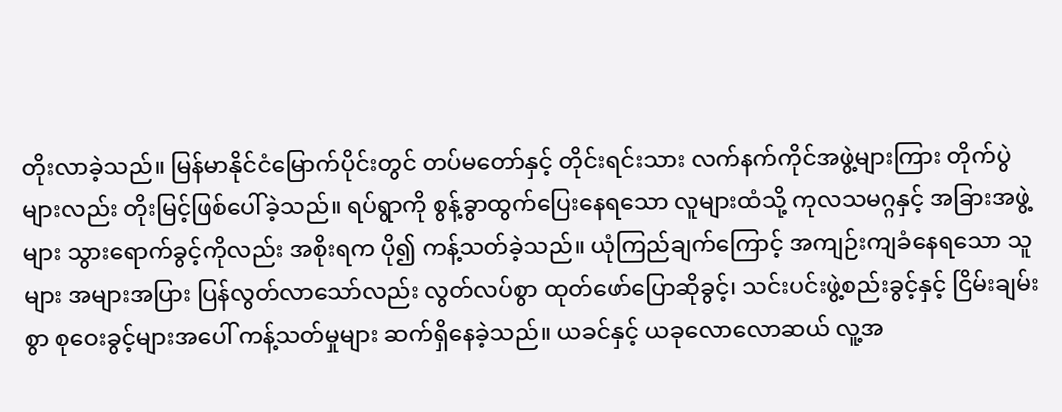တိုးလာခဲ့သည်။ မြန်မာနိုင်ငံမြောက်ပိုင်းတွင် တပ်မတော်နှင့် တိုင်းရင်းသား လက်နက်ကိုင်အဖွဲ့များကြား တိုက်ပွဲများလည်း တိုးမြင့်ဖြစ်ပေါ်ခဲ့သည်။ ရပ်ရွာကို စွန့်ခွာထွက်ပြေးနေရသော လူများထံသို့ ကုလသမဂ္ဂနှင့် အခြားအဖွဲ့များ သွားရောက်ခွင့်ကိုလည်း အစိုးရက ပို၍ ကန့်သတ်ခဲ့သည်။ ယုံကြည်ချက်ကြောင့် အကျဉ်းကျခံနေရသော သူများ အများအပြား ပြန်လွတ်လာသော်လည်း လွတ်လပ်စွာ ထုတ်ဖော်ပြောဆိုခွင့်၊ သင်းပင်းဖွဲ့စည်းခွင့်နှင့် ငြိမ်းချမ်းစွာ စုဝေးခွင့်များအပေါ် ကန့်သတ်မှုများ ဆက်ရှိနေခဲ့သည်။ ယခင်နှင့် ယခုလောလောဆယ် လူ့အ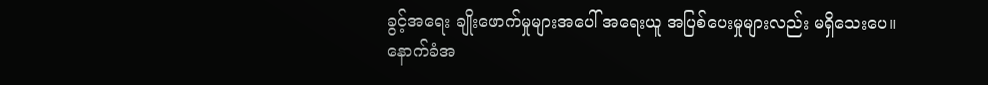ခွင့်အရေး ချိုးဖောက်မှုများအပေါ် အရေးယူ အပြစ်ပေးမှုများလည်း မရှိသေးပေ။
နောက်ခံအ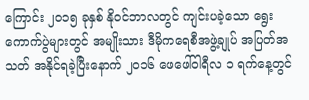ကြောင်း ၂၀၁၅ ခုနှစ် နိုဝင်ဘာလတွင် ကျင်းပခဲ့သော ရွေးကောက်ပွဲများတွင် အမျိုးသား ဒီမိုကရေစီအဖွဲ့ချုပ် အပြတ်အသတ် အနိုင်ရခဲ့ပြီးနောက် ၂၀၁၆ ဖေဖေါ်ဝါရီလ ၁ ရက်နေ့တွင်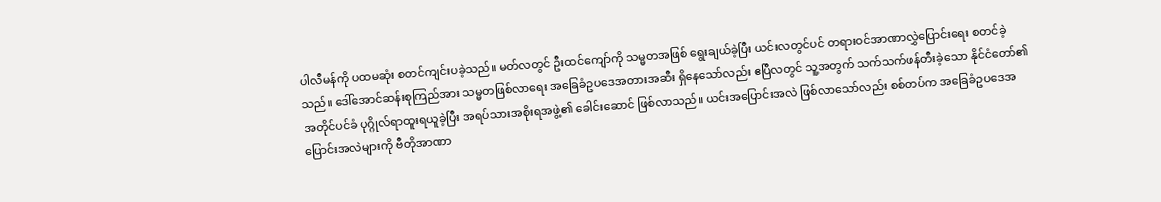ပါလီမန်ကို ပထမဆုံး စတင်ကျင်းပခဲ့သည်။ မတ်လတွင် ဦးထင်ကျော်ကို သမ္မတအဖြစ် ရွေးချယ်ခဲ့ပြီး ယင်းလတွင်ပင် တရားဝင်အာဏာလွှဲပြောင်းရေး စတင်ခဲ့သည်။ ဒေါ်အောင်ဆန်းစုကြည်အား သမ္မတဖြစ်လာရေး အခြေခံဥပဒေအတားအဆီး ရှိနေသော်လည်း ဧပြီလတွင် သူ့အတွက် သက်သက်ဖန်တီးခဲ့သော နိုင်ငံတော်၏ အတိုင်ပင်ခံ ပုဂ္ဂိုလ်ရာထူးရယူခဲ့ပြီး အရပ်သားအစိုးရအဖွဲ့၏ ခေါင်းဆောင် ဖြစ်လာသည်။ ယင်းအပြောင်းအလဲ ဖြစ်လာသော်လည်း စစ်တပ်က အခြေခံဥပဒေအပြောင်းအလဲများကို ဗီတိုအာဏာ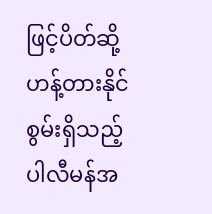ဖြင့်ပိတ်ဆို့ဟန့်တားနိုင်စွမ်းရှိသည့် ပါလီမန်အ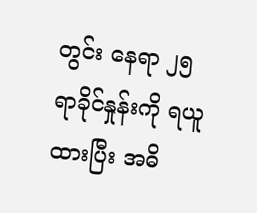တွင်း နေရာ ၂၅ ရာခိုင်နှုန်းကို ရယူထားပြီး အဓိ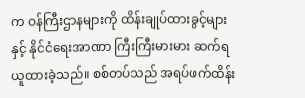က ဝန်ကြီးဌာနများကို ထိန်းချုပ်ထားခွင့်များနှင့် နိုင်ငံရေးအာဏာ ကြီးကြီးမားမား ဆက်ရယူထားခဲ့သည်။ စစ်တပ်သည် အရပ်ဖက်ထိန်း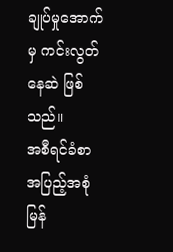ချုပ်မှုအောက်မှ ကင်းလွတ်နေဆဲ ဖြစ်သည်။
အစီရင်ခံစာ အပြည့်အစုံ မြန်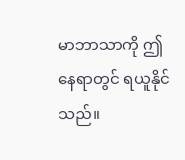မာဘာသာကို ဤနေရာတွင် ရယူနိုင်သည်။